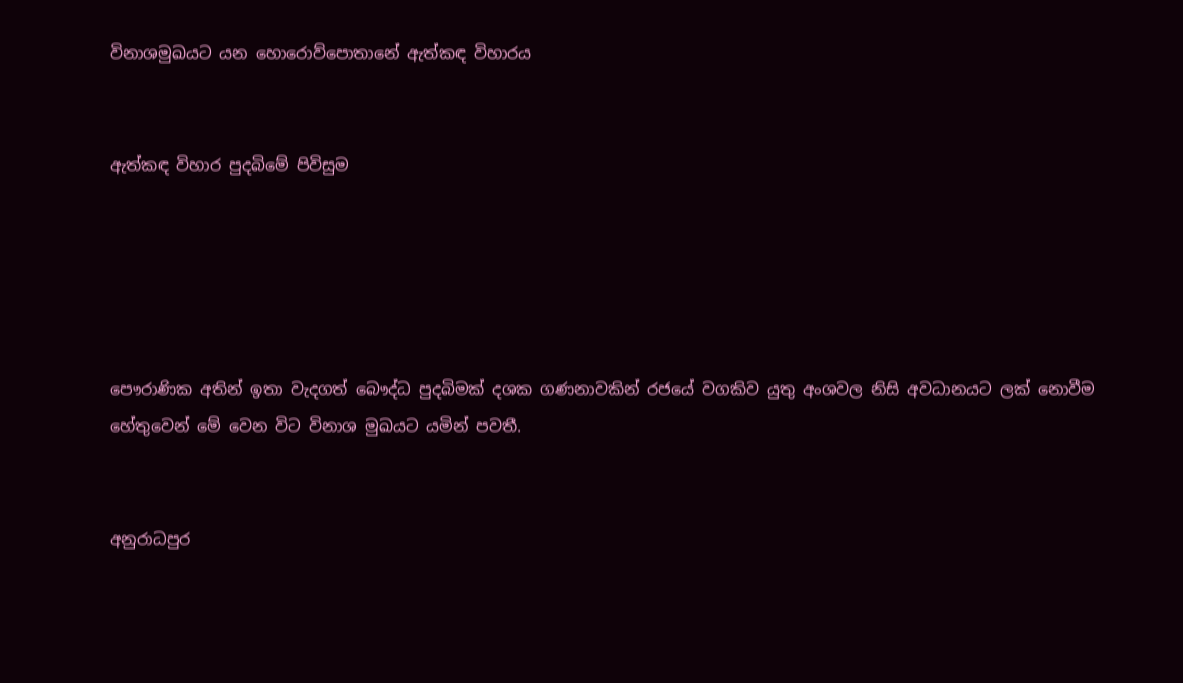විනාශමුඛයට යන හොරොව්පොතානේ ඇත්කඳ විහාරය


ඇත්කඳ විහාර පුදබිමේ පිවිසුම





පෞරාණික අතින් ඉතා වැදගත් බෞද්ධ පුදබිමක් දශක ගණනාවකින් රජයේ වගකිව යුතු අංශවල නිසි අවධානයට ලක් නොවීම හේතුවෙන් මේ වෙන විට විනාශ මුඛයට යමින් පවතී.


අනුරාධපුර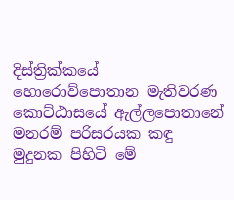දිස්ත්‍රික්කයේ හොරොව්පොතාන මැතිවරණ කොට්ඨාසයේ ඇල්ලපොතානේ මනරම් පරිසරයක කඳු මුදුනක පිහිටි මේ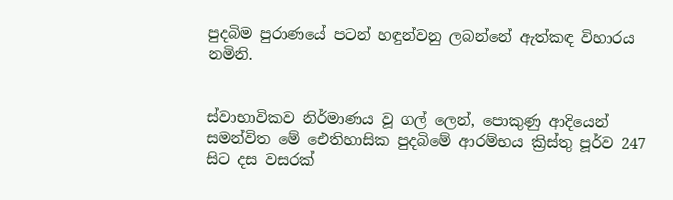පුදබිම පුරාණයේ පටන් හඳුන්වනු ලබන්නේ ඇත්කඳ විහාරය නමිනි.


ස්වාභාවිකව නිර්මාණය වූ ගල් ලෙන්, පොකුණු ආදියෙන් සමන්විත මේ ඓතිහාසික පුදබිමේ ආරම්භය ක්‍රිස්තු පූර්ව 247 සිට දස වසරක්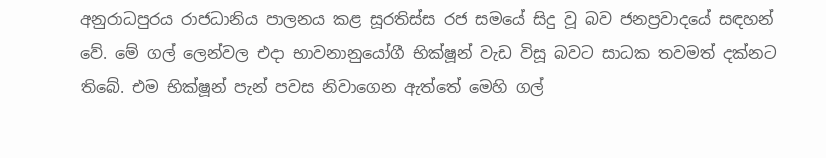අනුරාධපුරය රාජධානිය පාලනය කළ සූරතිස්ස රජ සමයේ සිදු වූ බව ජනප්‍රවාදයේ සඳහන් වේ. මේ ගල් ලෙන්වල එදා භාවනානුයෝගී භික්ෂූන් වැඩ විසූ බවට සාධක තවමත් දක්නට තිබේ. එම භික්ෂූන් පැන් පවස නිවාගෙන ඇත්තේ මෙහි ගල්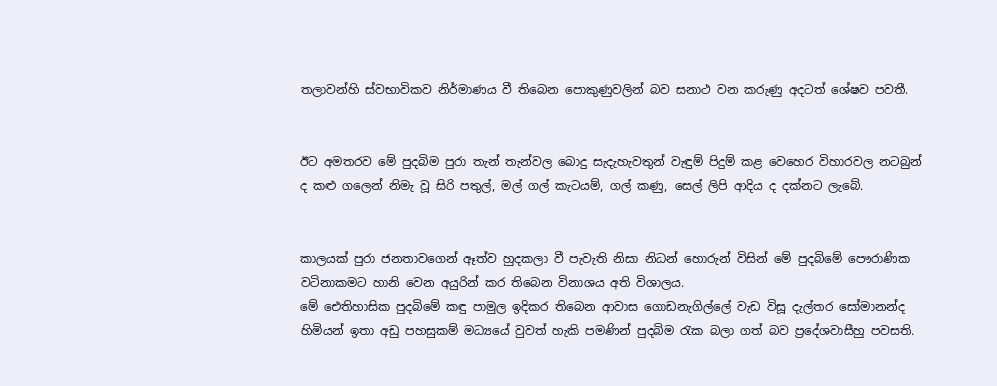තලාවන්හි ස්වභාවිකව නිර්මාණය වී තිබෙන පොකුණුවලින් බව සනාථ වන කරුණු අදටත් ශේෂව පවතී.


ඊට අමතරව මේ පුදබිම පුරා තැන් තැන්වල බොදු සැදැහැවතුන් වැඳුම් පිදුම් කළ වෙහෙර විහාරවල නටබුන් ද කළු ගලෙන් නිමැ වූ සිරි පතුල්, මල් ගල් කැටයම්, ගල් කණු, සෙල් ලිපි ආදිය ද දක්නට ලැබේ.


කාලයක් පුරා ජනතාවගෙන් ඈත්ව හුදකලා වී පැවැති නිසා නිධන් හොරුන් විසින් මේ පුදබිමේ පෞරාණික වටිනාකමට හානි වෙන අයුරින් කර තිබෙන විනාශය අති විශාලය.
මේ ඓතිහාසික පුදබිමේ කඳු පාමුල ඉදිකර තිබෙන ආවාස ගොඩනැගිල්ලේ වැඩ විසූ දැල්තර සෝමානන්ද හිමියන් ඉතා අඩු පහසුකම් මධ්‍යයේ වුවත් හැකි පමණින් පුදබිම රැක බලා ගත් බව ප්‍රදේශවාසීහු පවසති.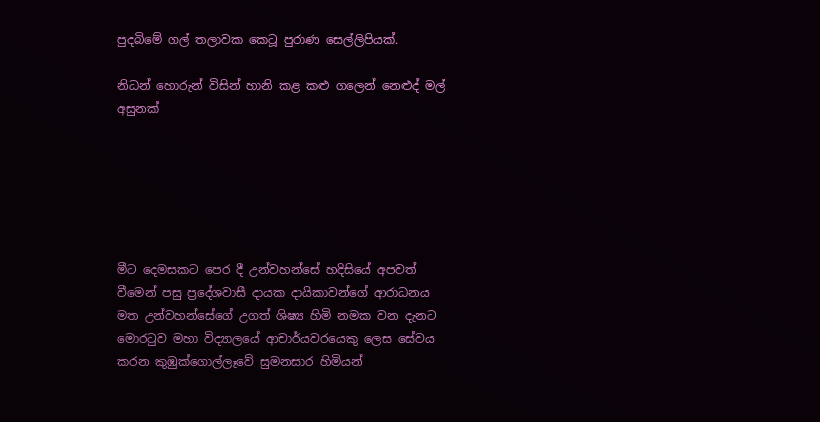පුදබිමේ ගල් තලාවක කෙටූ පුරාණ සෙල්ලිපියක්.

නිධන් හොරුන් විසින් හානි කළ කළු ගලෙන් නෙළුද්‍ මල් අසුනක්






මීට දෙමසකට පෙර දී උන්වහන්සේ හදිසියේ අපවත් වීමෙන් පසු ප්‍රදේශවාසී දායක දායිකාවන්ගේ ආරාධනය මත උන්වහන්සේගේ උගත් ශිෂ්‍ය හිමි නමක වන දැනට මොරටුව මහා විද්‍යාලයේ ආචාර්යවරයෙකු ලෙස සේවය කරන කුඹුක්ගොල්ලෑවේ සුමනසාර හිමියන්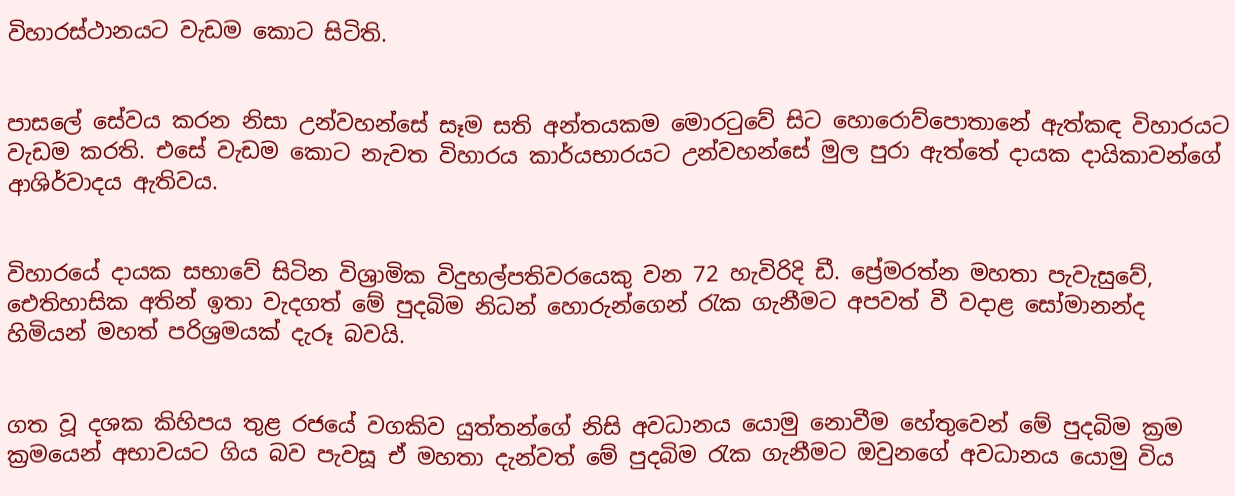විහාරස්ථානයට වැඩම කොට සිටිති.


පාසලේ සේවය කරන නිසා උන්වහන්සේ සෑම සති අන්තයකම මොරටුවේ සිට හොරොව්පොතානේ ඇත්කඳ විහාරයට වැඩම කරති. එසේ වැඩම කොට නැවත විහාරය කාර්යභාරයට උන්වහන්සේ මුල පුරා ඇත්තේ දායක දායිකාවන්ගේ ආශිර්වාදය ඇතිවය.


විහාරයේ දායක සභාවේ සිටින විශ්‍රාමික විදුහල්පතිවරයෙකු වන 72 හැවිරිදි ඩී. ප්‍රේමරත්න මහතා පැවැසුවේ, ඓතිහාසික අතින් ඉතා වැදගත් මේ පුදබිම නිධන් හොරුන්ගෙන් රැක ගැනීමට අපවත් වී වදාළ සෝමානන්ද හිමියන් මහත් පරිශ්‍රමයක් දැරූ බවයි.


ගත වූ දශක කිහිපය තුළ රජයේ වගකිව යුත්තන්ගේ නිසි අවධානය යොමු නොවීම හේතුවෙන් මේ පුදබිම ක්‍රම ක්‍රමයෙන් අභාවයට ගිය බව පැවසූ ඒ මහතා දැන්වත් මේ පුදබිම රැක ගැනීමට ඔවුනගේ අවධානය යොමු විය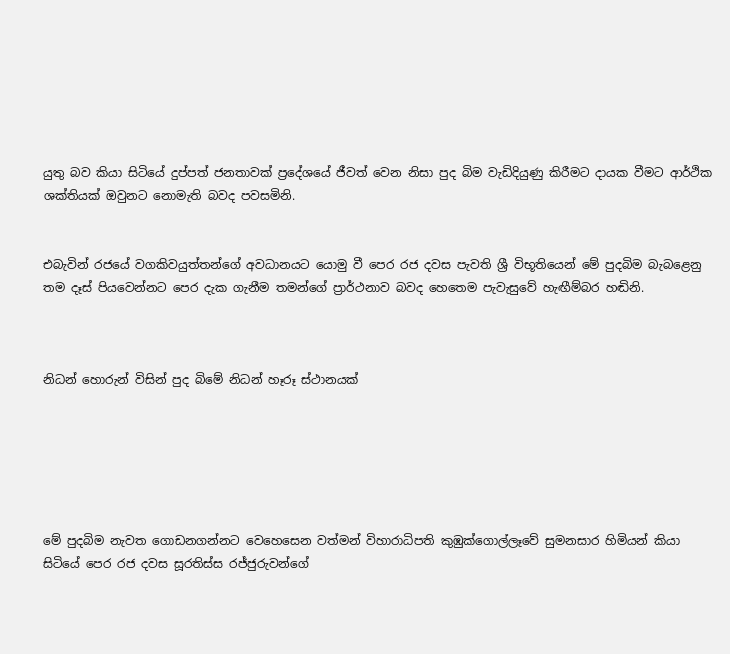යුතු බව කියා සිටියේ දුප්පත් ජනතාවක් ප්‍රදේශයේ ජීවත් වෙන නිසා පුද බිම වැඩිදියුණු කිරීමට දායක වීමට ආර්ථික ශක්තියක් ඔවුනට නොමැති බවද පවසමිනි.


එබැවින් රජයේ වගකිවයුත්තන්ගේ අවධානයට යොමු වී පෙර රජ දවස පැවති ශ්‍රී විභූතියෙන් මේ පුදබිම බැබළෙනු තම දෑස් පියවෙන්නට පෙර දැක ගැනීම තමන්ගේ ප්‍රාර්ථනාව බවද හෙතෙම පැවැසුවේ හැඟීම්බර හඬිනි.



නිධන් හොරුන් විසින් පුද බිමේ නිධන් හෑරූ ස්ථානයක්






මේ පුදබිම නැවත ගොඩනගන්නට වෙහෙසෙන වත්මන් විහාරාධිපති කුඹුක්ගොල්ලෑවේ සුමනසාර හිමියන් කියා සිටියේ පෙර රජ දවස සූරතිස්ස රජ්ජුරුවන්ගේ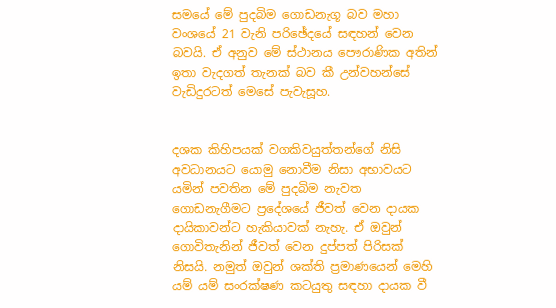සමයේ මේ පුදබිම ගොඩනැගූ බව මහා වංශයේ 21 වැනි පරිඡේදයේ සඳහන් වෙන බවයි. ඒ අනුව මේ ස්ථානය පෞරාණික අතින් ඉතා වැදගත් තැනක් බව කී උන්වහන්සේ වැඩිදුරටත් මෙසේ පැවැසූහ.


දශක කිහිපයක් වගකිවයුත්තන්ගේ නිසි අවධානයට යොමු නොවීම නිසා අභාවයට යමින් පවතින මේ පුදබිම නැවත ගොඩනැගීමට ප්‍රදේශයේ ජීවත් වෙන දායක දායිකාවන්ට හැකියාවක් නැහැ. ඒ ඔවුන් ගොවිතැනින් ජීවත් වෙන දුප්පත් පිරිසක් නිසයි. නමුත් ඔවුන් ශක්ති ප්‍රමාණයෙන් මෙහි යම් යම් සංරක්ෂණ කටයුතු සඳහා දායක වී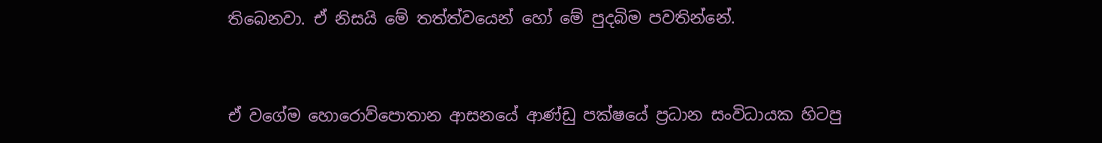තිබෙනවා. ඒ නිසයි මේ තත්ත්වයෙන් හෝ මේ පුදබිම පවතින්නේ.


ඒ වගේම හොරොව්පොතාන ආසනයේ ආණ්ඩු පක්ෂයේ ප්‍රධාන සංවිධායක හිටපු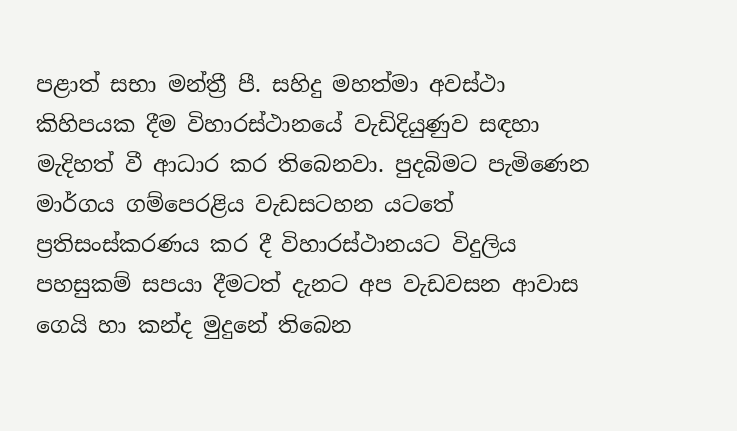පළාත් සභා මන්ත්‍රී පී. සහිදු මහත්මා අවස්ථා කිහිපයක දීම විහාරස්ථානයේ වැඩිදියුණුව සඳහා මැදිහත් වී ආධාර කර තිබෙනවා. පුදබිමට පැමිණෙන මාර්ගය ගම්පෙරළිය වැඩසටහන යටතේ ප්‍රතිසංස්කරණය කර දී විහාරස්ථානයට විදුලිය පහසුකම් සපයා දීමටත් දැනට අප වැඩවසන ආවාස ගෙයි හා කන්ද මුදුනේ තිබෙන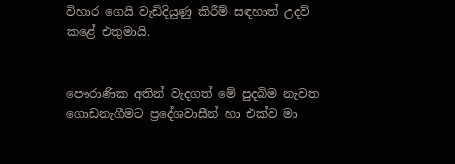විහාර ගෙයි වැඩිදියුණු කිරීම් සඳහාත් උදව් කළේ එතුමායි.


පෞරාණික අතින් වැදගත් මේ පුදබිම නැවත ගොඩනැගීමට ප්‍රදේශවාසීන් හා එක්ව මා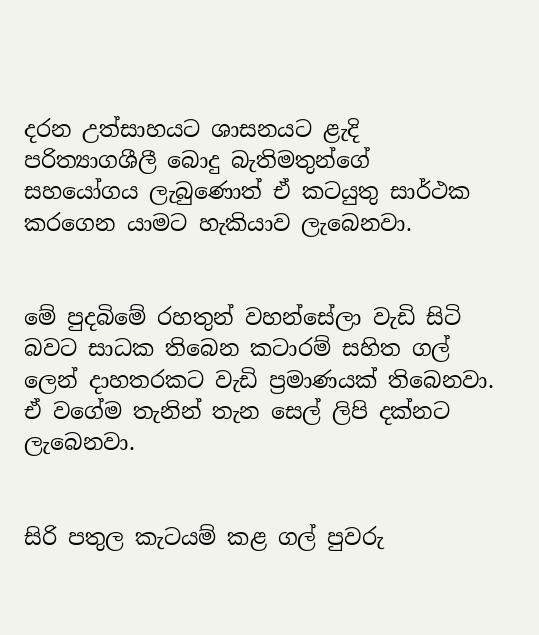දරන උත්සාහයට ශාසනයට ළැදි පරිත්‍යාගශීලී බොදු බැතිමතුන්ගේ සහයෝගය ලැබුණොත් ඒ කටයුතු සාර්ථක කරගෙන යාමට හැකියාව ලැබෙනවා.


මේ පුදබිමේ රහතුන් වහන්සේලා වැඩි සිටි බවට සාධක තිබෙන කටාරම් සහිත ගල් ලෙන් දාහතරකට වැඩි ප්‍රමාණයක් තිබෙනවා. ඒ වගේම තැනින් තැන සෙල් ලිපි දක්නට ලැබෙනවා.


සිරි පතුල කැටයම් කළ ගල් පුවරු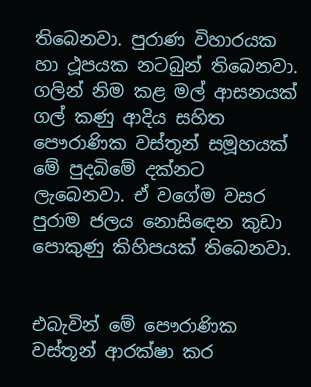තිබෙනවා. පුරාණ විහාරයක හා ථූපයක නටබුන් තිබෙනවා. ගලින් නිම කළ මල් ආසනයක් ගල් කණු ආදිය සහිත පෞරාණික වස්තූන් සමූහයක් මේ පුදබිමේ දක්නට ලැබෙනවා. ඒ වගේම වසර පුරාම ජලය නොසිඳෙන කුඩා පොකුණු කිහිපයක් තිබෙනවා.


එබැවින් මේ පෞරාණික වස්තූන් ආරක්ෂා කර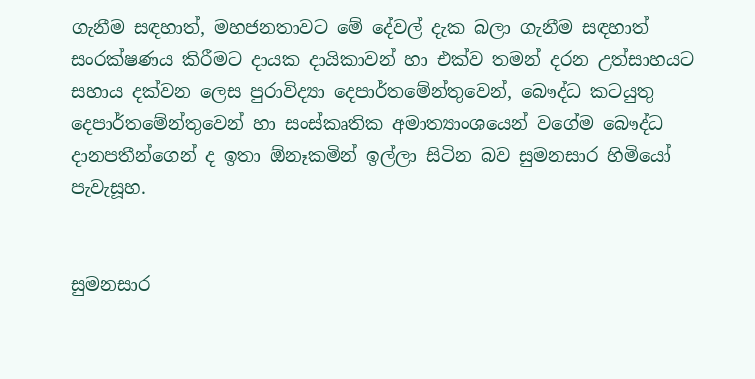ගැනීම සඳහාත්, මහජනතාවට මේ දේවල් දැක බලා ගැනීම සඳහාත් සංරක්ෂණය කිරීමට දායක දායිකාවන් හා එක්ව තමන් දරන උත්සාහයට සහාය දක්වන ලෙස පුරාවිද්‍යා දෙපාර්තමේන්තුවෙන්, බෞද්ධ කටයුතු දෙපාර්තමේන්තුවෙන් හා සංස්කෘතික අමාත්‍යාංශයෙන් වගේම බෞද්ධ දානපතීන්ගෙන් ද ඉතා ඕනෑකමින් ඉල්ලා සිටින බව සුමනසාර හිමියෝ පැවැසූහ.


සුමනසාර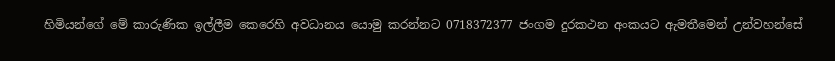හිමියන්ගේ මේ කාරුණික ඉල්ලීම කෙරෙහි අවධානය යොමු කරන්නට 0718372377 ජංගම දුරකථන අංකයට ඇමතීමෙන් උන්වහන්සේ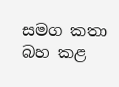සමග කතා බහ කළ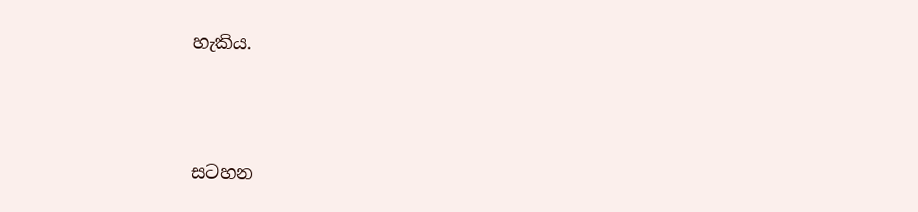හැකිය.





සටහන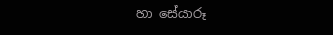හා සේයාරූ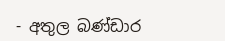- අතුල බණ්ඩාර